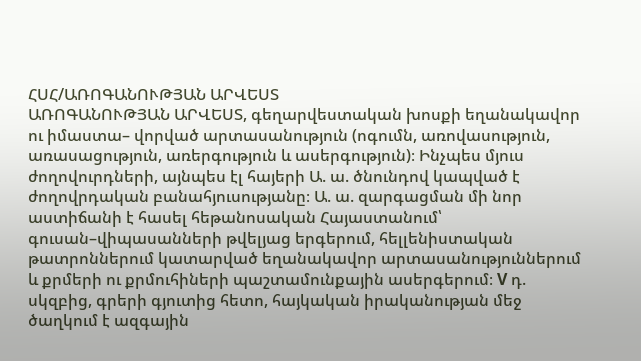ՀՍՀ/ԱՌՈԳԱՆՈՒԹՅԱՆ ԱՐՎԵՍՏ
ԱՌՈԳԱՆՈՒԹՅԱՆ ԱՐՎԵՍՏ, գեղարվեստական խոսքի եղանակավոր ու իմաստա– վորված արտասանություն (ոգումն, առովասություն, առասացություն, առերգություն և ասերգություն)։ Ինչպես մյուս ժողովուրդների, այնպես էլ հայերի Ա. ա. ծնունդով կապված է ժողովրդական բանահյուսությանը։ Ա. ա. զարգացման մի նոր աստիճանի է հասել հեթանոսական Հայաստանում՝ գուսան–վիպասանների թվելյաց երգերում, հելլենիստական թատրոններում կատարված եղանակավոր արտասանություններում և քրմերի ու քրմուհիների պաշտամունքային ասերգերում։ V դ. սկզբից, գրերի գյուտից հետո, հայկական իրականության մեջ ծաղկում է ազգային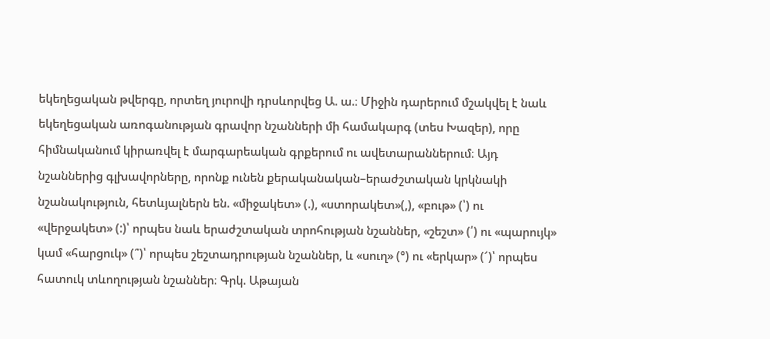եկեղեցական թվերգը, որտեղ յուրովի դրսևորվեց Ա. ա.։ Միջին դարերում մշակվել է նաև եկեղեցական առոգանության գրավոր նշանների մի համակարգ (տես Խազեր), որը հիմնականում կիրառվել է մարգարեական գրքերում ու ավետարաններում։ Այդ նշաններից գլխավորները, որոնք ունեն քերականական–երաժշտական կրկնակի նշանակություն, հետևյալներն են. «միջակետ» (.), «ստորակետ»(,), «բութ» (՝) ու «վերջակետ» (:)՝ որպես նաև երաժշտական տրոհության նշաններ, «շեշտ» (՛) ու «պարույկ» կամ «հարցուկ» (՞)՝ որպես շեշտադրության նշաններ, և «սուղ» (°) ու «երկար» (՜)՝ որպես հատուկ տևողության նշաններ։ Գրկ. Աթայան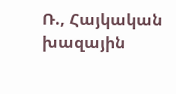Ռ., Հայկական խազային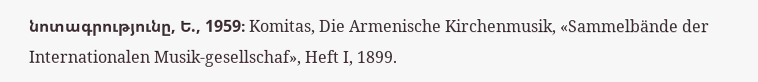նոտագրությունը, Ե., 1959։ Komitas, Die Armenische Kirchenmusik, «Sammelbände der Internationalen Musik-gesellschaf», Heft I, 1899.